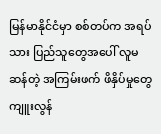မြန်မာနိုင်ငံမှာ စစ်တပ်က အရပ်သား ပြည်သူတွေအပေါ် လူမဆန်တဲ့ အကြမ်းဖက် ဖိနှိပ်မှုတွေ ကျူးလွန်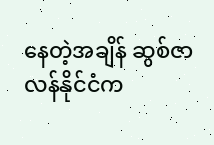နေတဲ့အချိန် ဆွစ်ဇာလန်နိုင်ငံက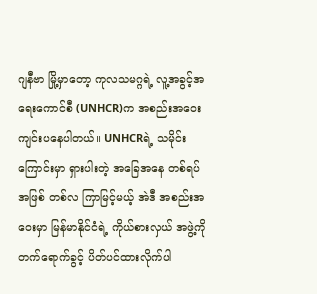ဂျနီဗာ မြို့မှာတော့ ကုလသမဂ္ဂရဲ့ လူ့အခွင့်အရေးကောင်စီ (UNHCR)က အစည်းအဝေး ကျင်းပနေပါတယ်။ UNHCRရဲ့ သမိုင်းကြောင်းမှာ ရှားပါးတဲ့ အခြေအနေ တစ်ရပ်အဖြစ် တစ်လ ကြာမြင့်မယ့် အဲဒီ အစည်းအဝေးမှာ မြန်မာနိုင်ငံရဲ့ ကိုယ်စားလှယ် အဖွဲ့ကို တက်ရောက်ခွင့် ပိတ်ပင်ထားလိုက်ပါ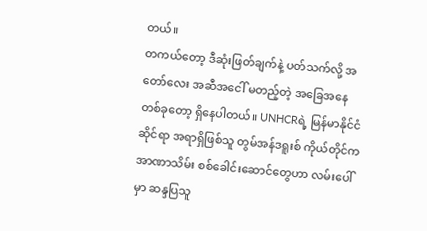တယ်။
တကယ်တော့ ဒီဆုံးဖြတ်ချက်နဲ့ ပတ်သက်လို့ အတော်လေး အဆီအငေါ် မတည့်တဲ့ အခြေအနေ တစ်ခုတော့ ရှိနေပါတယ်။ UNHCRရဲ့ မြန်မာနိုင်ငံဆိုင်ရာ အရာရှိဖြစ်သူ တွမ်အန်ဒရူးစ် ကိုယ်တိုင်က အာဏာသိမ်း စစ်ခေါင်းဆောင်တွေဟာ လမ်းပေါ်မှာ ဆန္ဒပြသူ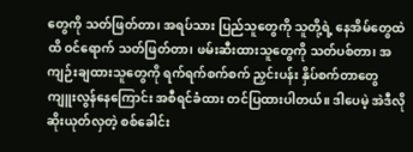တွေကို သတ်ဖြတ်တာ၊ အရပ်သား ပြည်သူတွေကို သူတို့ရဲ့ နေအိမ်တွေထဲထိ ဝင်ရောက် သတ်ဖြတ်တာ၊ ဖမ်းဆီးထားသူတွေကို သတ်ပစ်တာ၊ အကျဉ်းချထားသူတွေကို ရက်ရက်စက်စက် ညှင်းပန်း နှိပ်စက်တာတွေ ကျူးလွန်နေကြောင်း အစီရင်ခံထား တင်ပြထားပါတယ်။ ဒါပေမဲ့ အဲဒီလို ဆိုးယုတ်လှတဲ့ စစ်ခေါင်း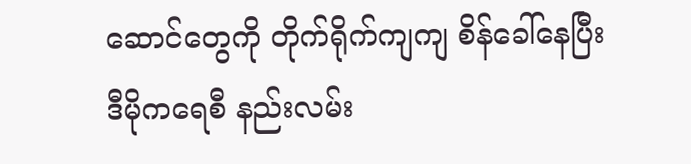ဆောင်တွေကို တိုက်ရိုက်ကျကျ စိန်ခေါ်နေပြီး ဒီမိုကရေစီ နည်းလမ်း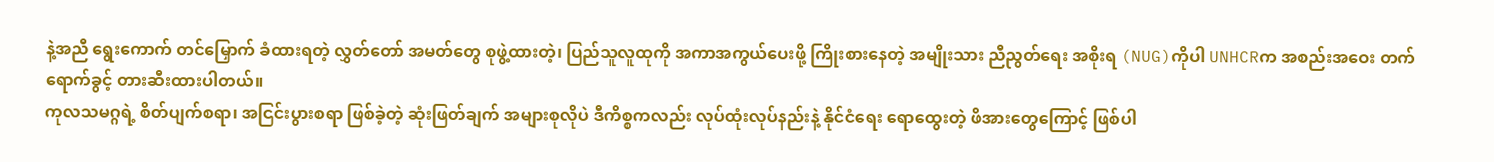နဲ့အညီ ရွေးကောက် တင်မြှောက် ခံထားရတဲ့ လွှတ်တော် အမတ်တွေ စုဖွဲ့ထားတဲ့၊ ပြည်သူလူထုကို အကာအကွယ်ပေးဖို့ ကြိုးစားနေတဲ့ အမျိုးသား ညီညွတ်ရေး အစိုးရ (NUG)ကိုပါ UNHCRက အစည်းအဝေး တက်ရောက်ခွင့် တားဆီးထားပါတယ်။
ကုလသမဂ္ဂရဲ့ စိတ်ပျက်စရာ၊ အငြင်းပွားစရာ ဖြစ်ခဲ့တဲ့ ဆုံးဖြတ်ချက် အများစုလိုပဲ ဒီကိစ္စကလည်း လုပ်ထုံးလုပ်နည်းနဲ့ နိုင်ငံရေး ရောထွေးတဲ့ ဖိအားတွေကြောင့် ဖြစ်ပါ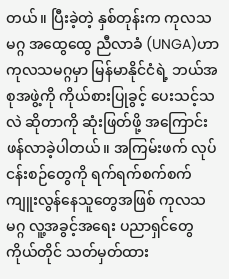တယ်။ ပြီးခဲ့တဲ့ နှစ်တုန်းက ကုလသမဂ္ဂ အထွေထွေ ညီလာခံ (UNGA)ဟာ ကုလသမဂ္ဂမှာ မြန်မာနိုင်ငံရဲ့ ဘယ်အစုအဖွဲ့ကို ကိုယ်စားပြုခွင့် ပေးသင့်သလဲ ဆိုတာကို ဆုံးဖြတ်ဖို့ အကြောင်းဖန်လာခဲ့ပါတယ်။ အကြမ်းဖက် လုပ်ငန်းစဉ်တွေကို ရက်ရက်စက်စက် ကျူးလွန်နေသူတွေအဖြစ် ကုလသမဂ္ဂ လူ့အခွင့်အရေး ပညာရှင်တွေ ကိုယ်တိုင် သတ်မှတ်ထား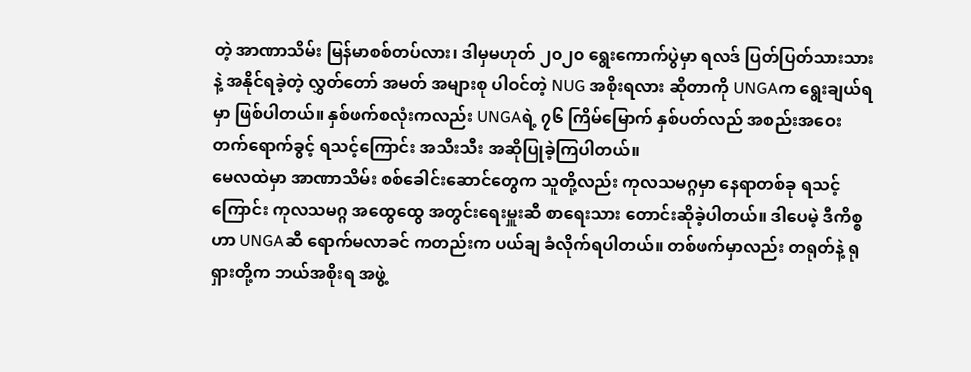တဲ့ အာဏာသိမ်း မြန်မာစစ်တပ်လား၊ ဒါမှမဟုတ် ၂၀၂၀ ရွေးကောက်ပွဲမှာ ရလဒ် ပြတ်ပြတ်သားသားနဲ့ အနိုင်ရခဲ့တဲ့ လွှတ်တော် အမတ် အများစု ပါဝင်တဲ့ NUG အစိုးရလား ဆိုတာကို UNGAက ရွေးချယ်ရမှာ ဖြစ်ပါတယ်။ နှစ်ဖက်စလုံးကလည်း UNGAရဲ့ ၇၆ ကြိမ်မြောက် နှစ်ပတ်လည် အစည်းအဝေး တက်ရောက်ခွင့် ရသင့်ကြောင်း အသီးသီး အဆိုပြုခဲ့ကြပါတယ်။
မေလထဲမှာ အာဏာသိမ်း စစ်ခေါင်းဆောင်တွေက သူတို့လည်း ကုလသမဂ္ဂမှာ နေရာတစ်ခု ရသင့်ကြောင်း ကုလသမဂ္ဂ အထွေထွေ အတွင်းရေးမှူးဆီ စာရေးသား တောင်းဆိုခဲ့ပါတယ်။ ဒါပေမဲ့ ဒီကိစ္စဟာ UNGAဆီ ရောက်မလာခင် ကတည်းက ပယ်ချ ခံလိုက်ရပါတယ်။ တစ်ဖက်မှာလည်း တရုတ်နဲ့ ရုရှားတို့က ဘယ်အစိုးရ အဖွဲ့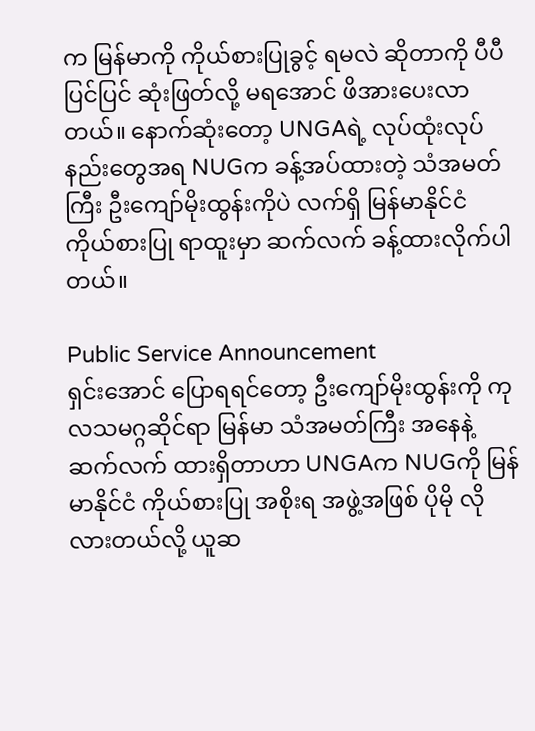က မြန်မာကို ကိုယ်စားပြုခွင့် ရမလဲ ဆိုတာကို ပီပီပြင်ပြင် ဆုံးဖြတ်လို့ မရအောင် ဖိအားပေးလာတယ်။ နောက်ဆုံးတော့ UNGAရဲ့ လုပ်ထုံးလုပ်နည်းတွေအရ NUGက ခန့်အပ်ထားတဲ့ သံအမတ်ကြီး ဦးကျော်မိုးထွန်းကိုပဲ လက်ရှိ မြန်မာနိုင်ငံ ကိုယ်စားပြု ရာထူးမှာ ဆက်လက် ခန့်ထားလိုက်ပါတယ်။

Public Service Announcement
ရှင်းအောင် ပြောရရင်တော့ ဦးကျော်မိုးထွန်းကို ကုလသမဂ္ဂဆိုင်ရာ မြန်မာ သံအမတ်ကြီး အနေနဲ့ ဆက်လက် ထားရှိတာဟာ UNGAက NUGကို မြန်မာနိုင်ငံ ကိုယ်စားပြု အစိုးရ အဖွဲ့အဖြစ် ပိုမို လိုလားတယ်လို့ ယူဆ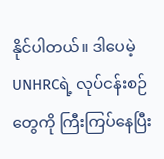နိုင်ပါတယ်။ ဒါပေမဲ့ UNHRCရဲ့ လုပ်ငန်းစဉ်တွေကို ကြီးကြပ်နေပြီး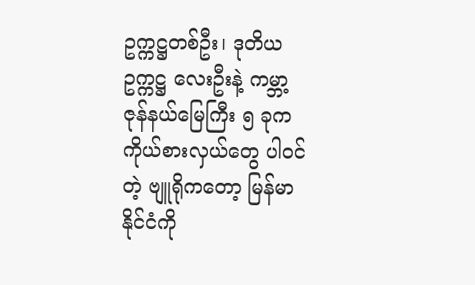ဥက္ကဋ္ဌတစ်ဦး၊ ဒုတိယ ဥက္ကဋ္ဌ လေးဦးနဲ့ ကမ္ဘာ့ ဇုန်နယ်မြေကြီး ၅ ခုက ကိုယ်စားလှယ်တွေ ပါဝင်တဲ့ ဗျူရိုကတော့ မြန်မာနိုင်ငံကို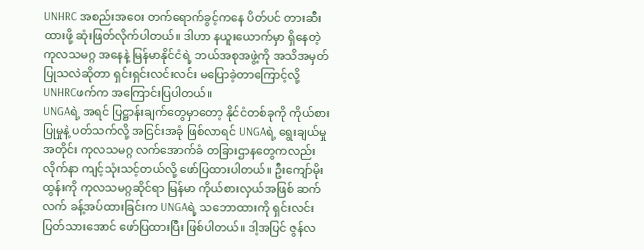UNHRC အစည်းအဝေး တက်ရောက်ခွင့်ကနေ ပိတ်ပင် တားဆီးထားဖို့ ဆုံးဖြတ်လိုက်ပါတယ်။ ဒါဟာ နယူးယောက်မှာ ရှိနေတဲ့ ကုလသမဂ္ဂ အနေနဲ့ မြန်မာနိုင်ငံရဲ့ ဘယ်အစုအဖွဲ့ကို အသိအမှတ် ပြုသလဲဆိုတာ ရှင်းရှင်းလင်းလင်း မပြောခဲ့တာကြောင့်လို့ UNHRCဖက်က အကြောင်းပြပါတယ်။
UNGAရဲ့ အရင် ပြဋ္ဌာန်းချက်တွေမှာတော့ နိုင်ငံတစ်ခုကို ကိုယ်စားပြုမှုနဲ့ ပတ်သက်လို့ အငြင်းအခုံ ဖြစ်လာရင် UNGAရဲ့ ရွေးချယ်မှုအတိုင်း ကုလသမဂ္ဂ လက်အောက်ခံ တခြားဌာနတွေကလည်း လိုက်နာ ကျင့်သုံးသင့်တယ်လို့ ဖော်ပြထားပါတယ်။ ဦးကျော်မိုးထွန်းကို ကုလသမဂ္ဂဆိုင်ရာ မြန်မာ ကိုယ်စားလှယ်အဖြစ် ဆက်လက် ခန့်အပ်ထားခြင်းက UNGAရဲ့ သဘောထားကို ရှင်းလင်း ပြတ်သားအောင် ဖော်ပြထားပြီး ဖြစ်ပါတယ်။ ဒါ့အပြင် ဇွန်လ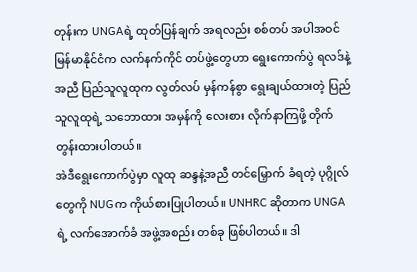တုန်းက UNGAရဲ့ ထုတ်ပြန်ချက် အရလည်း စစ်တပ် အပါအဝင် မြန်မာနိုင်ငံက လက်နက်ကိုင် တပ်ဖွဲ့တွေဟာ ရွေးကောက်ပွဲ ရလဒ်နဲ့အညီ ပြည်သူလူထုက လွတ်လပ် မှန်ကန်စွာ ရွေးချယ်ထားတဲ့ ပြည်သူလူထုရဲ့ သဘောထား အမှန်ကို လေးစား လိုက်နာကြဖို့ တိုက်တွန်းထားပါတယ်။
အဲဒီရွေးကောက်ပွဲမှာ လူထု ဆန္ဒနဲ့အညီ တင်မြှောက် ခံရတဲ့ ပုဂ္ဂိုလ်တွေကို NUGက ကိုယ်စားပြုပါတယ်။ UNHRC ဆိုတာက UNGAရဲ့ လက်အောက်ခံ အဖွဲ့အစည်း တစ်ခု ဖြစ်ပါတယ်။ ဒါ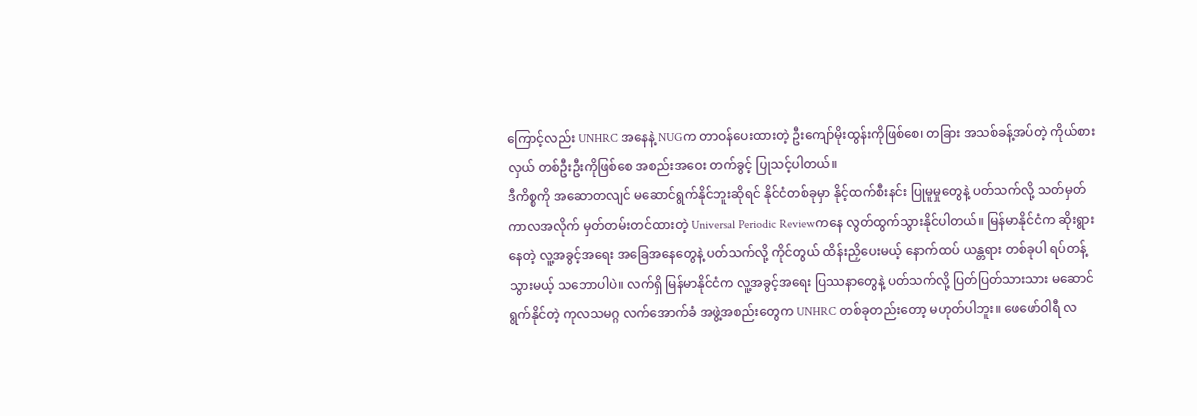ကြောင့်လည်း UNHRC အနေနဲ့ NUGက တာဝန်ပေးထားတဲ့ ဦးကျော်မိုးထွန်းကိုဖြစ်စေ၊ တခြား အသစ်ခန့်အပ်တဲ့ ကိုယ်စားလှယ် တစ်ဦးဦးကိုဖြစ်စေ အစည်းအဝေး တက်ခွင့် ပြုသင့်ပါတယ်။
ဒီကိစ္စကို အဆောတလျင် မဆောင်ရွက်နိုင်ဘူးဆိုရင် နိုင်ငံတစ်ခုမှာ နိုင့်ထက်စီးနင်း ပြုမူမှုတွေနဲ့ ပတ်သက်လို့ သတ်မှတ် ကာလအလိုက် မှတ်တမ်းတင်ထားတဲ့ Universal Periodic Reviewကနေ လွတ်ထွက်သွားနိုင်ပါတယ်။ မြန်မာနိုင်ငံက ဆိုးရွားနေတဲ့ လူ့အခွင့်အရေး အခြေအနေတွေနဲ့ ပတ်သက်လို့ ကိုင်တွယ် ထိန်းညှိပေးမယ့် နောက်ထပ် ယန္တရား တစ်ခုပါ ရပ်တန့်သွားမယ့် သဘောပါပဲ။ လက်ရှိ မြန်မာနိုင်ငံက လူ့အခွင့်အရေး ပြဿနာတွေနဲ့ ပတ်သက်လို့ ပြတ်ပြတ်သားသား မဆောင်ရွက်နိုင်တဲ့ ကုလသမဂ္ဂ လက်အောက်ခံ အဖွဲ့အစည်းတွေက UNHRC တစ်ခုတည်းတော့ မဟုတ်ပါဘူး။ ဖေဖော်ဝါရီ လ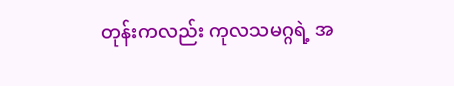တုန်းကလည်း ကုလသမဂ္ဂရဲ့ အ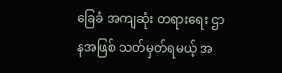ခြေခံ အကျဆုံး တရားရေး ဌာနအဖြစ် သတ်မှတ်ရမယ့် အ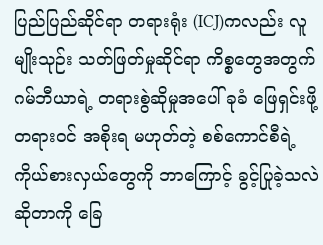ပြည်ပြည်ဆိုင်ရာ တရားရုံး (ICJ)ကလည်း လူမျိုးသုဉ်း သတ်ဖြတ်မှုဆိုင်ရာ ကိစ္စတွေအတွက် ဂမ်ဘီယာရဲ့ တရားစွဲဆိုမှုအပေါ် ခုခံ ဖြေရှင်းဖို့ တရားဝင် အစိုးရ မဟုတ်တဲ့ စစ်ကောင်စီရဲ့ ကိုယ်စားလှယ်တွေကို ဘာကြောင့် ခွင့်ပြုခဲ့သလဲ ဆိုတာကို ခြေ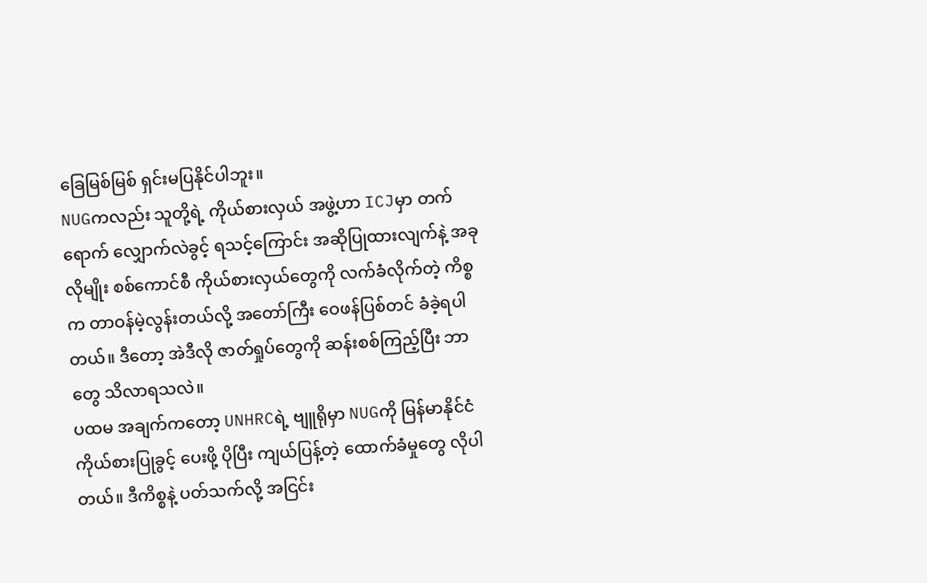ခြေမြစ်မြစ် ရှင်းမပြနိုင်ပါဘူး။
NUGကလည်း သူတို့ရဲ့ ကိုယ်စားလှယ် အဖွဲ့ဟာ ICJမှာ တက်ရောက် လျှောက်လဲခွင့် ရသင့်ကြောင်း အဆိုပြုထားလျက်နဲ့ အခုလိုမျိုး စစ်ကောင်စီ ကိုယ်စားလှယ်တွေကို လက်ခံလိုက်တဲ့ ကိစ္စက တာဝန်မဲ့လွန်းတယ်လို့ အတော်ကြီး ဝေဖန်ပြစ်တင် ခံခဲ့ရပါတယ်။ ဒီတော့ အဲဒီလို ဇာတ်ရှုပ်တွေကို ဆန်းစစ်ကြည့်ပြီး ဘာတွေ သိလာရသလဲ။
ပထမ အချက်ကတော့ UNHRCရဲ့ ဗျူရိုမှာ NUGကို မြန်မာနိုင်ငံ ကိုယ်စားပြုခွင့် ပေးဖို့ ပိုပြီး ကျယ်ပြန့်တဲ့ ထောက်ခံမှုတွေ လိုပါတယ်။ ဒီကိစ္စနဲ့ ပတ်သက်လို့ အငြင်း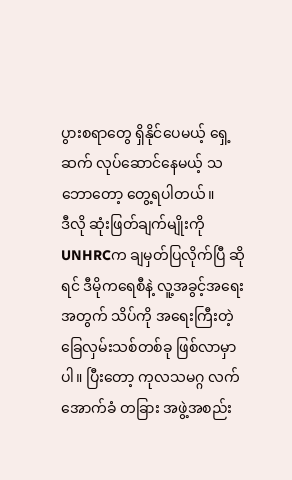ပွားစရာတွေ ရှိနိုင်ပေမယ့် ရှေ့ဆက် လုပ်ဆောင်နေမယ့် သဘောတော့ တွေ့ရပါတယ်။
ဒီလို ဆုံးဖြတ်ချက်မျိုးကို UNHRCက ချမှတ်ပြလိုက်ပြီ ဆိုရင် ဒီမိုကရေစီနဲ့ လူ့အခွင့်အရေးအတွက် သိပ်ကို အရေးကြီးတဲ့ ခြေလှမ်းသစ်တစ်ခု ဖြစ်လာမှာပါ။ ပြီးတော့ ကုလသမဂ္ဂ လက်အောက်ခံ တခြား အဖွဲ့အစည်း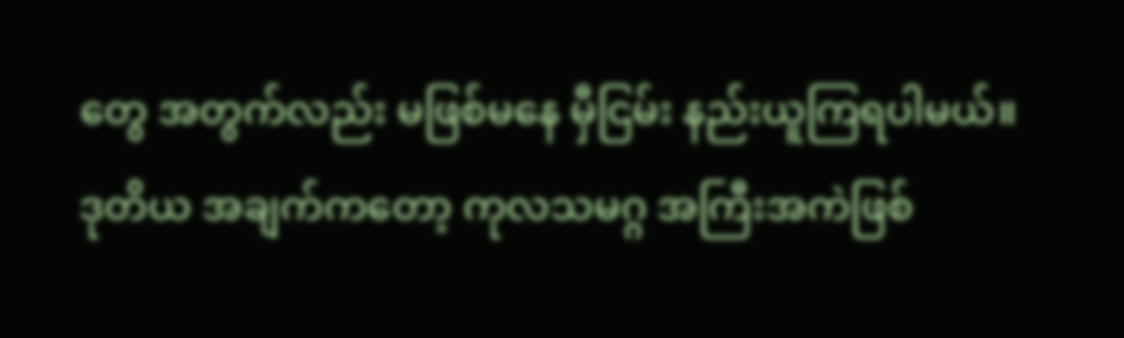တွေ အတွက်လည်း မဖြစ်မနေ မှီငြမ်း နည်းယူကြရပါမယ်။
ဒုတိယ အချက်ကတော့ ကုလသမဂ္ဂ အကြီးအကဲဖြစ်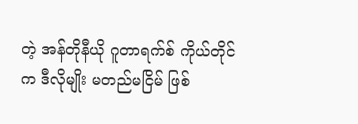တဲ့ အန်တိုနီယို ဂူတာရက်စ် ကိုယ်တိုင်က ဒီလိုမျိုး မတည်မငြိမ် ဖြစ်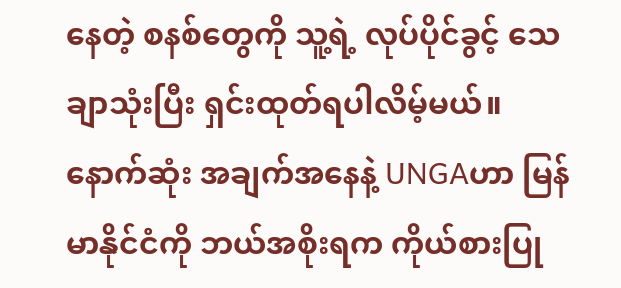နေတဲ့ စနစ်တွေကို သူ့ရဲ့ လုပ်ပိုင်ခွင့် သေချာသုံးပြီး ရှင်းထုတ်ရပါလိမ့်မယ်။ နောက်ဆုံး အချက်အနေနဲ့ UNGAဟာ မြန်မာနိုင်ငံကို ဘယ်အစိုးရက ကိုယ်စားပြု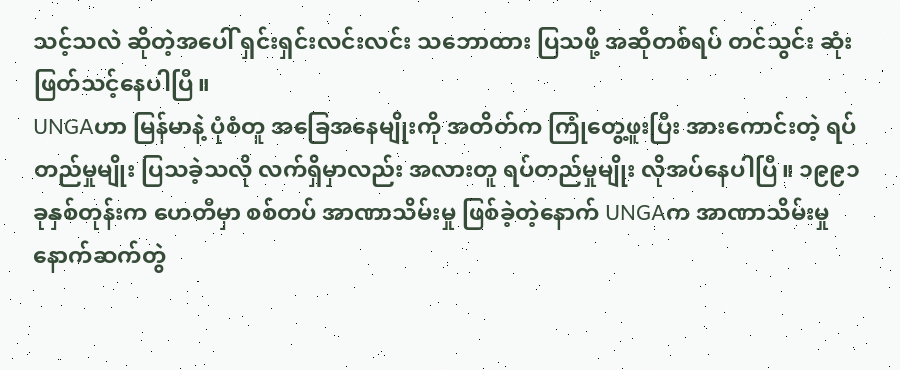သင့်သလဲ ဆိုတဲ့အပေါ် ရှင်းရှင်းလင်းလင်း သဘောထား ပြသဖို့ အဆိုတစ်ရပ် တင်သွင်း ဆုံးဖြတ်သင့်နေပါပြီ။
UNGAဟာ မြန်မာနဲ့ ပုံစံတူ အခြေအနေမျိုးကို အတိတ်က ကြုံတွေ့ဖူးပြီး အားကောင်းတဲ့ ရပ်တည်မှုမျိုး ပြသခဲ့သလို လက်ရှိမှာလည်း အလားတူ ရပ်တည်မှုမျိုး လိုအပ်နေပါပြီ။ ၁၉၉၁ ခုနှစ်တုန်းက ဟေတီမှာ စစ်တပ် အာဏာသိမ်းမှု ဖြစ်ခဲ့တဲ့နောက် UNGAက အာဏာသိမ်းမှု နောက်ဆက်တွဲ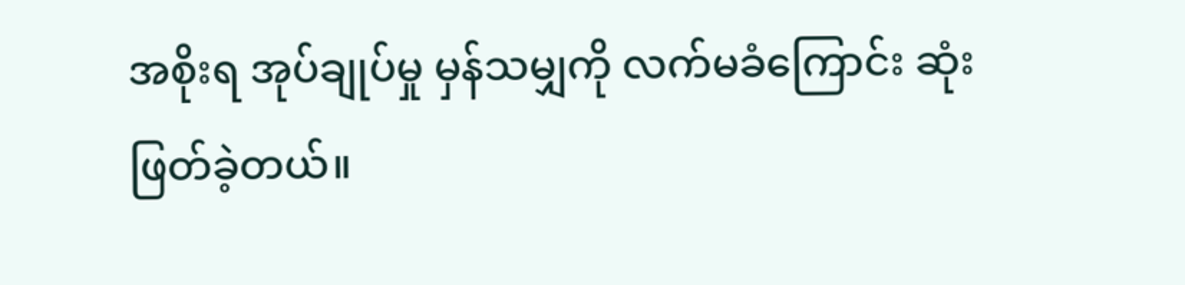အစိုးရ အုပ်ချုပ်မှု မှန်သမျှကို လက်မခံကြောင်း ဆုံးဖြတ်ခဲ့တယ်။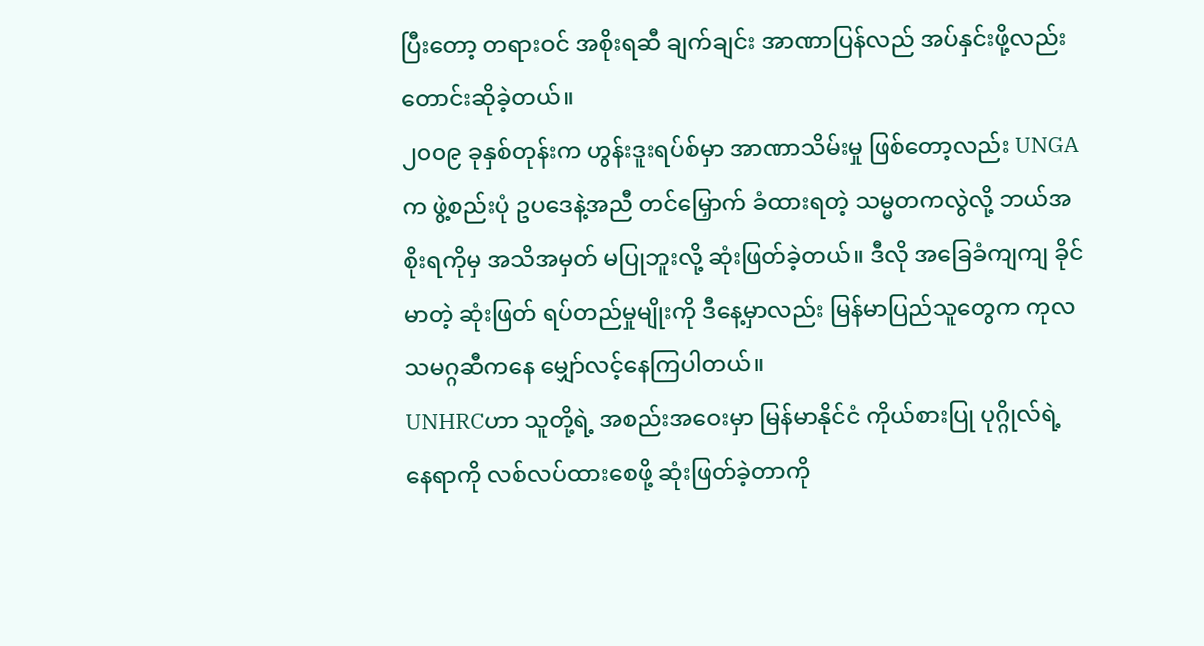ပြီးတော့ တရားဝင် အစိုးရဆီ ချက်ချင်း အာဏာပြန်လည် အပ်နှင်းဖို့လည်း တောင်းဆိုခဲ့တယ်။
၂၀၀၉ ခုနှစ်တုန်းက ဟွန်းဒူးရပ်စ်မှာ အာဏာသိမ်းမှု ဖြစ်တော့လည်း UNGAက ဖွဲ့စည်းပုံ ဥပဒေနဲ့အညီ တင်မြှောက် ခံထားရတဲ့ သမ္မတကလွဲလို့ ဘယ်အစိုးရကိုမှ အသိအမှတ် မပြုဘူးလို့ ဆုံးဖြတ်ခဲ့တယ်။ ဒီလို အခြေခံကျကျ ခိုင်မာတဲ့ ဆုံးဖြတ် ရပ်တည်မှုမျိုးကို ဒီနေ့မှာလည်း မြန်မာပြည်သူတွေက ကုလသမဂ္ဂဆီကနေ မျှော်လင့်နေကြပါတယ်။
UNHRCဟာ သူတို့ရဲ့ အစည်းအဝေးမှာ မြန်မာနိုင်ငံ ကိုယ်စားပြု ပုဂ္ဂိုလ်ရဲ့ နေရာကို လစ်လပ်ထားစေဖို့ ဆုံးဖြတ်ခဲ့တာကို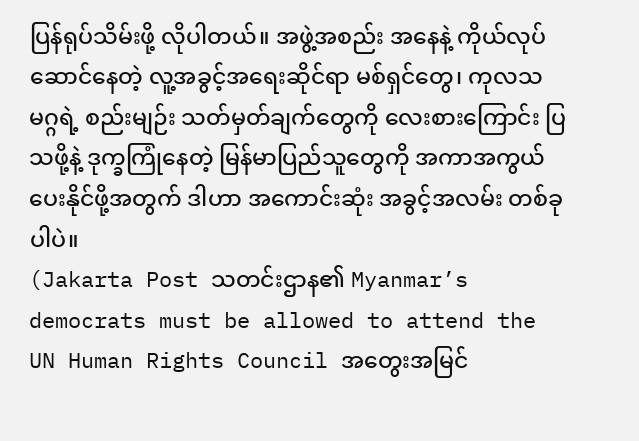ပြန်ရုပ်သိမ်းဖို့ လိုပါတယ်။ အဖွဲ့အစည်း အနေနဲ့ ကိုယ်လုပ်ဆောင်နေတဲ့ လူ့အခွင့်အရေးဆိုင်ရာ မစ်ရှင်တွေ၊ ကုလသမဂ္ဂရဲ့ စည်းမျဉ်း သတ်မှတ်ချက်တွေကို လေးစားကြောင်း ပြသဖို့နဲ့ ဒုက္ခကြုံနေတဲ့ မြန်မာပြည်သူတွေကို အကာအကွယ် ပေးနိုင်ဖို့အတွက် ဒါဟာ အကောင်းဆုံး အခွင့်အလမ်း တစ်ခုပါပဲ။
(Jakarta Post သတင်းဌာန၏ Myanmar’s democrats must be allowed to attend the UN Human Rights Council အတွေးအမြင်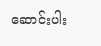ဆောင်းပါး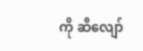ကို ဆီလျော်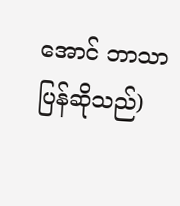အောင် ဘာသာပြန်ဆိုသည်)